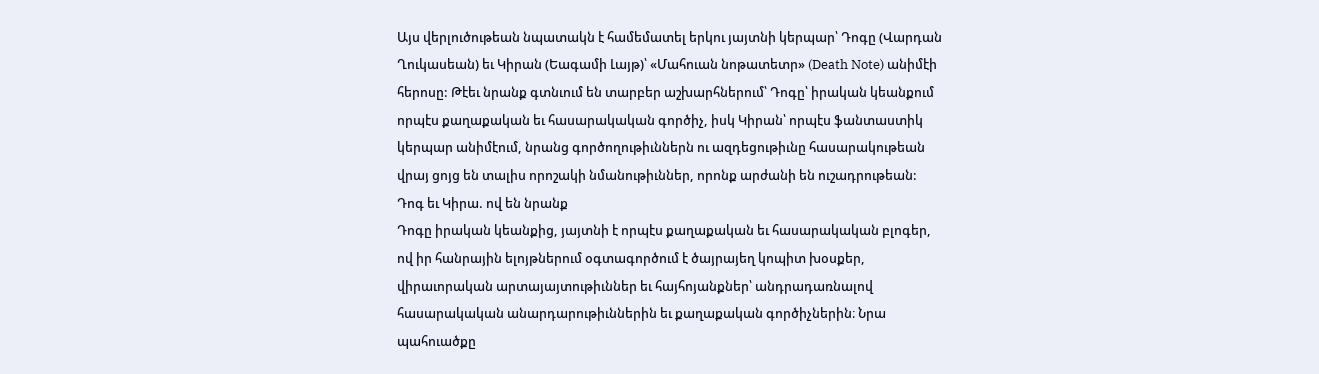Այս վերլուծութեան նպատակն է համեմատել երկու յայտնի կերպար՝ Դոգը (Վարդան Ղուկասեան) եւ Կիրան (Եագամի Լայթ)՝ «Մահուան նոթատետր» (Death Note) անիմէի հերոսը: Թէեւ նրանք գտնւում են տարբեր աշխարհներում՝ Դոգը՝ իրական կեանքում որպէս քաղաքական եւ հասարակական գործիչ, իսկ Կիրան՝ որպէս ֆանտաստիկ կերպար անիմէում, նրանց գործողութիւններն ու ազդեցութիւնը հասարակութեան վրայ ցոյց են տալիս որոշակի նմանութիւններ, որոնք արժանի են ուշադրութեան:
Դոգ եւ Կիրա. ով են նրանք
Դոգը իրական կեանքից, յայտնի է որպէս քաղաքական եւ հասարակական բլոգեր, ով իր հանրային ելոյթներում օգտագործում է ծայրայեղ կոպիտ խօսքեր, վիրաւորական արտայայտութիւններ եւ հայհոյանքներ՝ անդրադառնալով հասարակական անարդարութիւններին եւ քաղաքական գործիչներին։ Նրա պահուածքը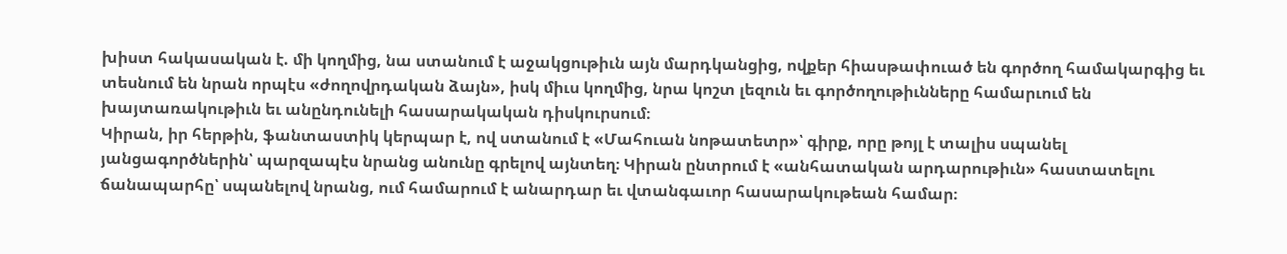խիստ հակասական է. մի կողմից, նա ստանում է աջակցութիւն այն մարդկանցից, ովքեր հիասթափուած են գործող համակարգից եւ տեսնում են նրան որպէս «ժողովրդական ձայն», իսկ միւս կողմից, նրա կոշտ լեզուն եւ գործողութիւնները համարւում են խայտառակութիւն եւ անընդունելի հասարակական դիսկուրսում։
Կիրան, իր հերթին, ֆանտաստիկ կերպար է, ով ստանում է «Մահուան նոթատետր»՝ գիրք, որը թոյլ է տալիս սպանել յանցագործներին՝ պարզապէս նրանց անունը գրելով այնտեղ։ Կիրան ընտրում է «անհատական արդարութիւն» հաստատելու ճանապարհը՝ սպանելով նրանց, ում համարում է անարդար եւ վտանգաւոր հասարակութեան համար։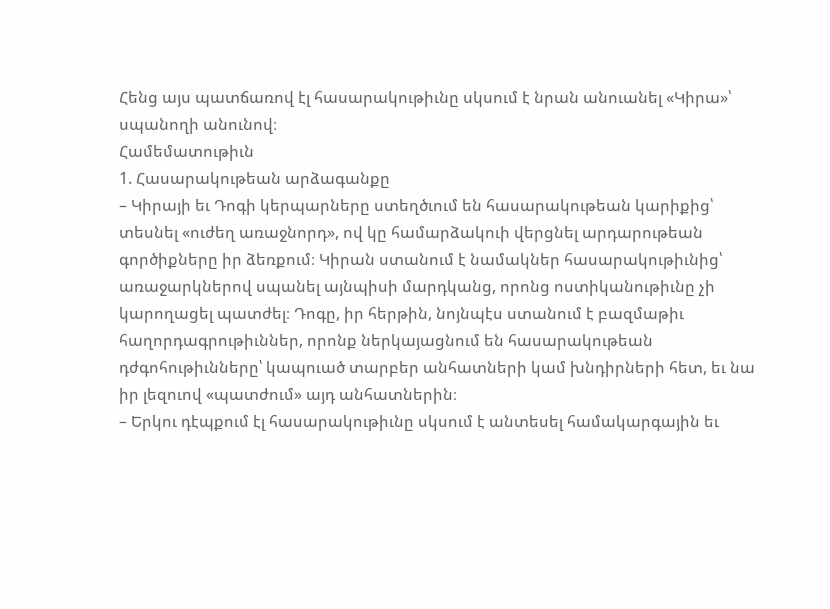Հենց այս պատճառով էլ հասարակութիւնը սկսում է նրան անուանել «Կիրա»՝ սպանողի անունով։
Համեմատութիւն
1. Հասարակութեան արձագանքը
– Կիրայի եւ Դոգի կերպարները ստեղծւում են հասարակութեան կարիքից՝ տեսնել «ուժեղ առաջնորդ», ով կը համարձակուի վերցնել արդարութեան գործիքները իր ձեռքում։ Կիրան ստանում է նամակներ հասարակութիւնից՝ առաջարկներով սպանել այնպիսի մարդկանց, որոնց ոստիկանութիւնը չի կարողացել պատժել։ Դոգը, իր հերթին, նոյնպէս ստանում է բազմաթիւ հաղորդագրութիւններ, որոնք ներկայացնում են հասարակութեան դժգոհութիւնները՝ կապուած տարբեր անհատների կամ խնդիրների հետ, եւ նա իր լեզուով «պատժում» այդ անհատներին։
– Երկու դէպքում էլ հասարակութիւնը սկսում է անտեսել համակարգային եւ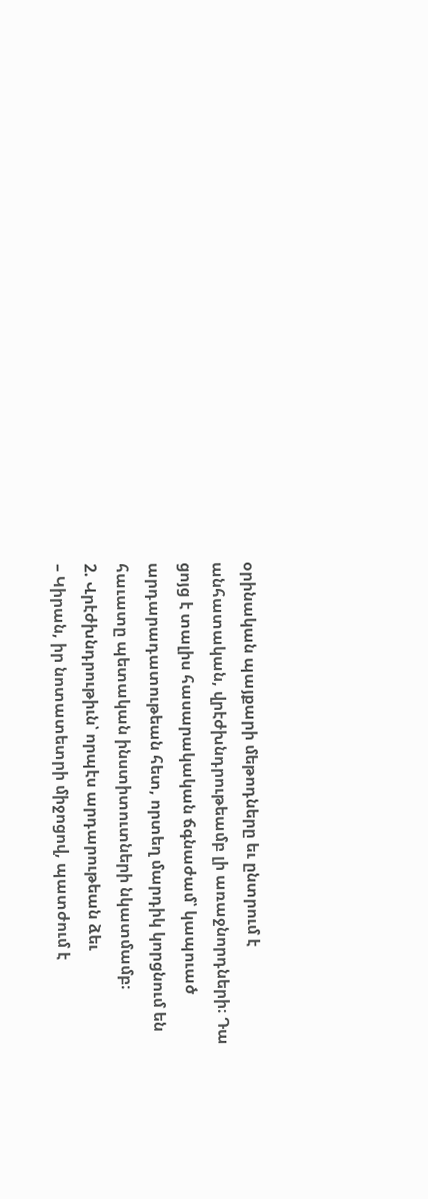օրինական պայքարի մեթոդները եւ ընտրում է անհատական, վրէժխնդրութեամբ լի առաջնորդների։ Դա ցոյց է տալիս հասարակական ճգնաժամ՝ կապուած արդարադատութեան հետ, որտեղ մարդիկ կորցնում են հաւատը պետական ինստիտուտների նկատմամբ։
2. Վրէժխնդրութիւն՝ որպէս արդարութեան ձեւ
– Կիրան, իր նոտատետրի միջոցով, պատժում է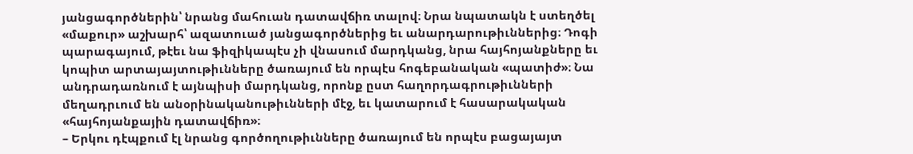յանցագործներին՝ նրանց մահուան դատավճիռ տալով։ Նրա նպատակն է ստեղծել «մաքուր» աշխարհ՝ ազատուած յանցագործներից եւ անարդարութիւններից։ Դոգի պարագայում, թէեւ նա ֆիզիկապէս չի վնասում մարդկանց, նրա հայհոյանքները եւ կոպիտ արտայայտութիւնները ծառայում են որպէս հոգեբանական «պատիժ»։ Նա անդրադառնում է այնպիսի մարդկանց, որոնք ըստ հաղորդագրութիւնների մեղադրւում են անօրինականութիւնների մէջ, եւ կատարում է հասարակական «հայհոյանքային դատավճիռ»։
– Երկու դէպքում էլ նրանց գործողութիւնները ծառայում են որպէս բացայայտ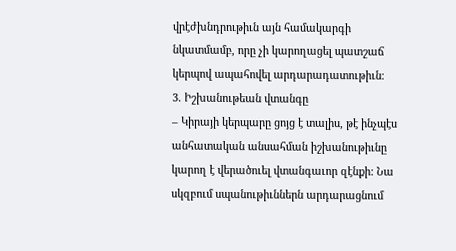վրէժխնդրութիւն այն համակարգի նկատմամբ, որը չի կարողացել պատշաճ կերպով ապահովել արդարադատութիւն։
3. Իշխանութեան վտանգը
– Կիրայի կերպարը ցոյց է տալիս, թէ ինչպէս անհատական անսահման իշխանութիւնը կարող է վերածուել վտանգաւոր զէնքի: Նա սկզբում սպանութիւններն արդարացնում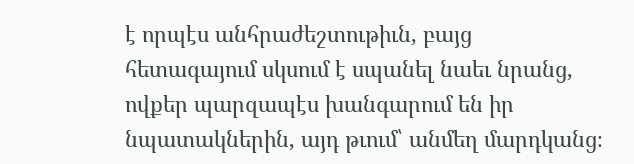է որպէս անհրաժեշտութիւն, բայց հետագայում սկսում է սպանել նաեւ նրանց, ովքեր պարզապէս խանգարում են իր նպատակներին, այդ թւում՝ անմեղ մարդկանց։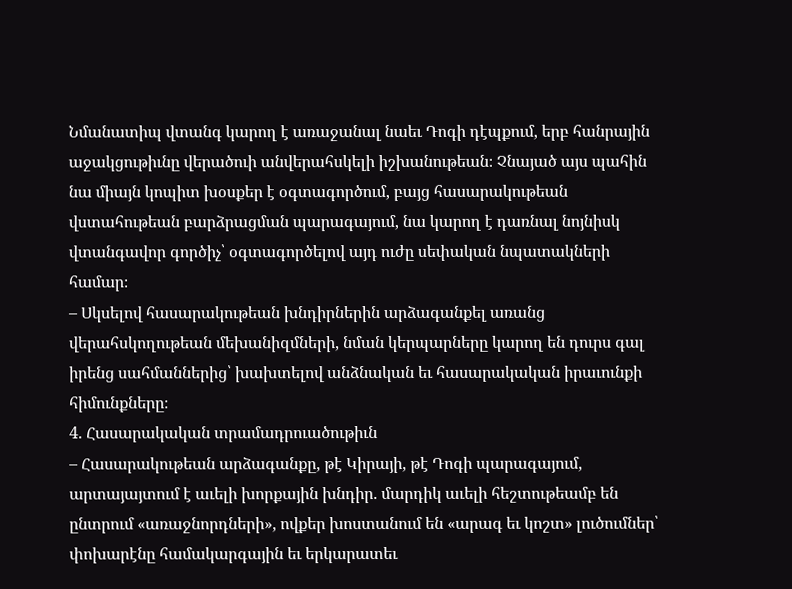Նմանատիպ վտանգ կարող է առաջանալ նաեւ Դոգի դէպքում, երբ հանրային աջակցութիւնը վերածուի անվերահսկելի իշխանութեան։ Չնայած այս պահին նա միայն կոպիտ խօսքեր է օգտագործում, բայց հասարակութեան վստահութեան բարձրացման պարագայում, նա կարող է դառնալ նոյնիսկ վտանգավոր գործիչ՝ օգտագործելով այդ ուժը սեփական նպատակների համար։
– Սկսելով հասարակութեան խնդիրներին արձագանքել առանց վերահսկողութեան մեխանիզմների, նման կերպարները կարող են դուրս գալ իրենց սահմաններից՝ խախտելով անձնական եւ հասարակական իրաւունքի հիմունքները։
4. Հասարակական տրամադրուածութիւն
– Հասարակութեան արձագանքը, թէ Կիրայի, թէ Դոգի պարագայում, արտայայտում է աւելի խորքային խնդիր. մարդիկ աւելի հեշտութեամբ են ընտրում «առաջնորդների», ովքեր խոստանում են «արագ եւ կոշտ» լուծումներ՝ փոխարէնը համակարգային եւ երկարատեւ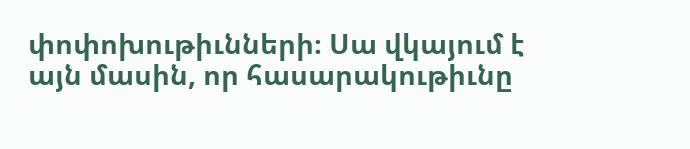փոփոխութիւնների։ Սա վկայում է այն մասին, որ հասարակութիւնը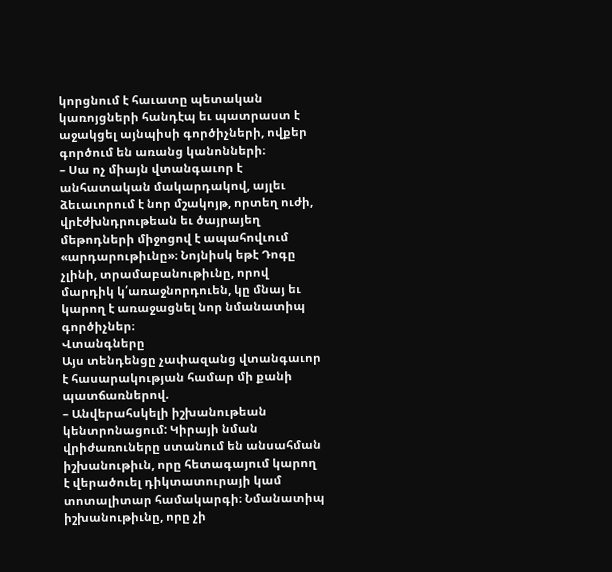կորցնում է հաւատը պետական կառոյցների հանդէպ եւ պատրաստ է աջակցել այնպիսի գործիչների, ովքեր գործում են առանց կանոնների։
– Սա ոչ միայն վտանգաւոր է անհատական մակարդակով, այլեւ ձեւաւորում է նոր մշակոյթ, որտեղ ուժի, վրէժխնդրութեան եւ ծայրայեղ մեթոդների միջոցով է ապահովւում «արդարութիւնը»։ Նոյնիսկ եթէ Դոգը չլինի, տրամաբանութիւնը, որով մարդիկ կ՛առաջնորդուեն, կը մնայ եւ կարող է առաջացնել նոր նմանատիպ գործիչներ։
Վտանգները
Այս տենդենցը չափազանց վտանգաւոր է հասարակության համար մի քանի պատճառներով.
– Անվերահսկելի իշխանութեան կենտրոնացում: Կիրայի նման վրիժառուները ստանում են անսահման իշխանութիւն, որը հետագայում կարող է վերածուել դիկտատուրայի կամ տոտալիտար համակարգի։ Նմանատիպ իշխանութիւնը, որը չի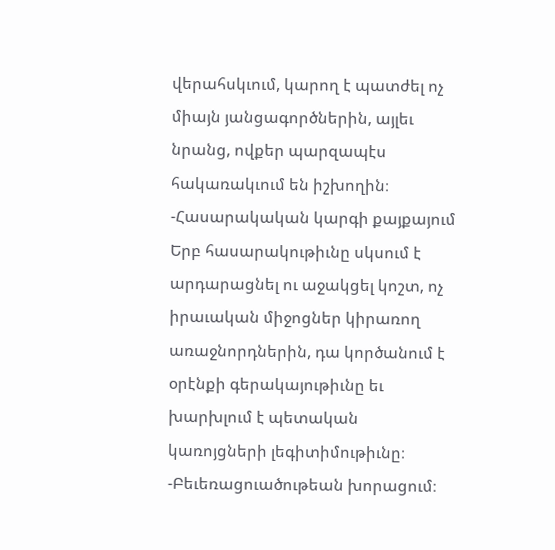վերահսկւում, կարող է պատժել ոչ միայն յանցագործներին, այլեւ նրանց, ովքեր պարզապէս հակառակւում են իշխողին։
-Հասարակական կարգի քայքայում
Երբ հասարակութիւնը սկսում է արդարացնել ու աջակցել կոշտ, ոչ իրաւական միջոցներ կիրառող առաջնորդներին, դա կործանում է օրէնքի գերակայութիւնը եւ խարխլում է պետական կառոյցների լեգիտիմութիւնը։
-Բեւեռացուածութեան խորացում։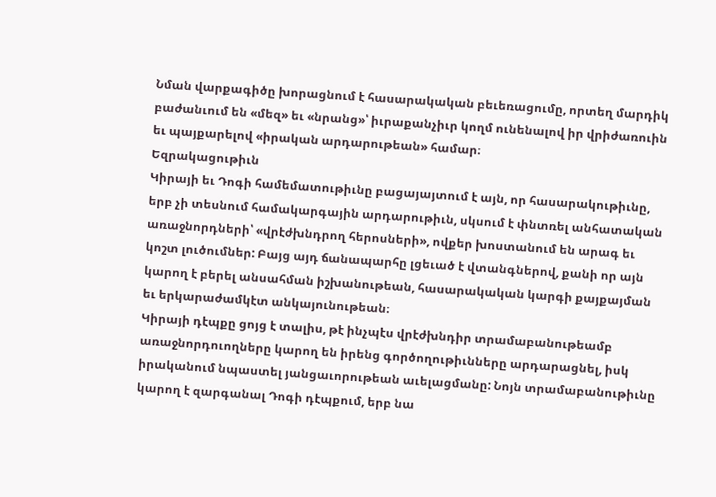Նման վարքագիծը խորացնում է հասարակական բեւեռացումը, որտեղ մարդիկ բաժանւում են «մեզ» եւ «նրանց»՝ իւրաքանչիւր կողմ ունենալով իր վրիժառուին եւ պայքարելով «իրական արդարութեան» համար։
Եզրակացութիւն
Կիրայի եւ Դոգի համեմատութիւնը բացայայտում է այն, որ հասարակութիւնը, երբ չի տեսնում համակարգային արդարութիւն, սկսում է փնտռել անհատական առաջնորդների՝ «վրէժխնդրող հերոսների», ովքեր խոստանում են արագ եւ կոշտ լուծումներ: Բայց այդ ճանապարհը լցեւած է վտանգներով, քանի որ այն կարող է բերել անսահման իշխանութեան, հասարակական կարգի քայքայման եւ երկարաժամկէտ անկայունութեան։
Կիրայի դէպքը ցոյց է տալիս, թէ ինչպէս վրէժխնդիր տրամաբանութեամբ առաջնորդուողները կարող են իրենց գործողութիւնները արդարացնել, իսկ իրականում նպաստել յանցաւորութեան աւելացմանը: Նոյն տրամաբանութիւնը կարող է զարգանալ Դոգի դէպքում, երբ նա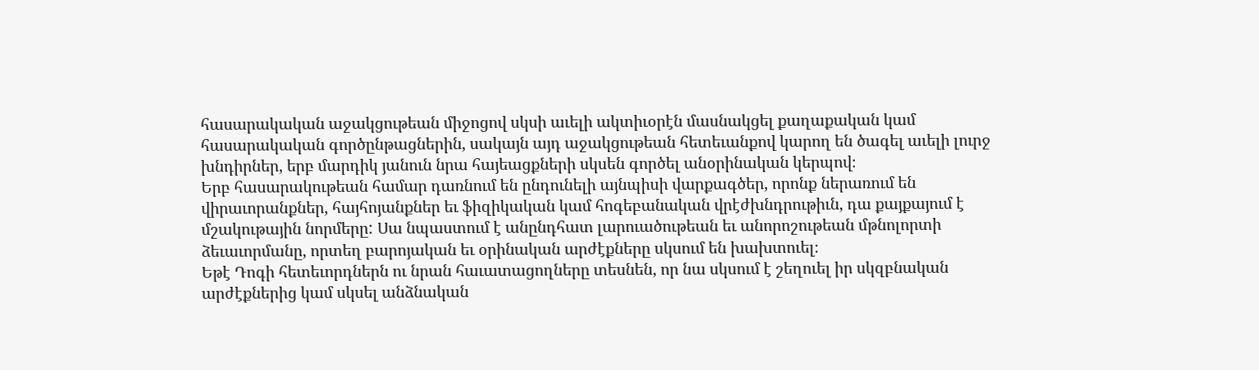հասարակական աջակցութեան միջոցով սկսի աւելի ակտիւօրէն մասնակցել քաղաքական կամ հասարակական գործընթացներին, սակայն այդ աջակցութեան հետեւանքով կարող են ծագել աւելի լուրջ խնդիրներ, երբ մարդիկ յանուն նրա հայեացքների սկսեն գործել անօրինական կերպով։
Երբ հասարակութեան համար դառնում են ընդունելի այնպիսի վարքագծեր, որոնք ներառում են վիրաւորանքներ, հայհոյանքներ եւ ֆիզիկական կամ հոգեբանական վրէժխնդրութիւն, դա քայքայում է մշակութային նորմերը: Սա նպաստում է անընդհատ լարուածութեան եւ անորոշութեան մթնոլորտի ձեւաւորմանը, որտեղ բարոյական եւ օրինական արժէքները սկսում են խախտուել։
Եթէ Դոգի հետեւորդներն ու նրան հաւատացողները տեսնեն, որ նա սկսում է շեղուել իր սկզբնական արժէքներից կամ սկսել անձնական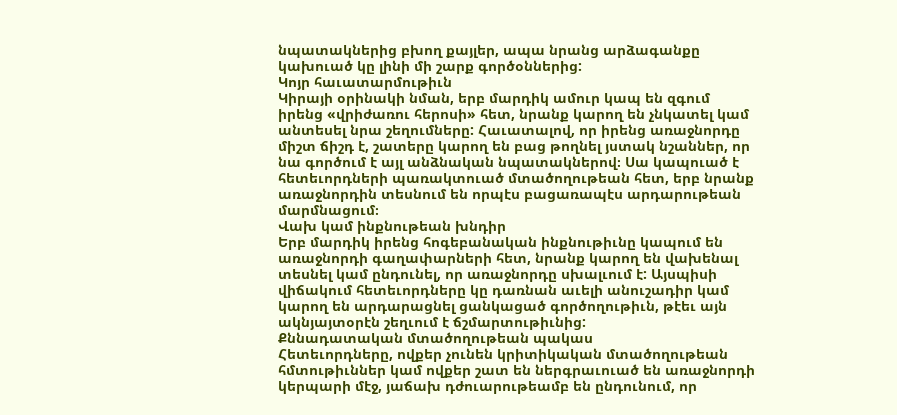նպատակներից բխող քայլեր, ապա նրանց արձագանքը կախուած կը լինի մի շարք գործօններից:
Կոյր հաւատարմութիւն
Կիրայի օրինակի նման, երբ մարդիկ ամուր կապ են զգում իրենց «վրիժառու հերոսի» հետ, նրանք կարող են չնկատել կամ անտեսել նրա շեղումները: Հաւատալով, որ իրենց առաջնորդը միշտ ճիշդ է, շատերը կարող են բաց թողնել յստակ նշաններ, որ նա գործում է այլ անձնական նպատակներով։ Սա կապուած է հետեւորդների պառակտուած մտածողութեան հետ, երբ նրանք առաջնորդին տեսնում են որպէս բացառապէս արդարութեան մարմնացում։
Վախ կամ ինքնութեան խնդիր
Երբ մարդիկ իրենց հոգեբանական ինքնութիւնը կապում են առաջնորդի գաղափարների հետ, նրանք կարող են վախենալ տեսնել կամ ընդունել, որ առաջնորդը սխալւում է: Այսպիսի վիճակում հետեւորդները կը դառնան աւելի անուշադիր կամ կարող են արդարացնել ցանկացած գործողութիւն, թէեւ այն ակնյայտօրէն շեղւում է ճշմարտութիւնից:
Քննադատական մտածողութեան պակաս
Հետեւորդները, ովքեր չունեն կրիտիկական մտածողութեան հմտութիւններ կամ ովքեր շատ են ներգրաւուած են առաջնորդի կերպարի մէջ, յաճախ դժուարութեամբ են ընդունում, որ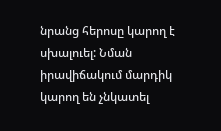նրանց հերոսը կարող է սխալուել: Նման իրավիճակում մարդիկ կարող են չնկատել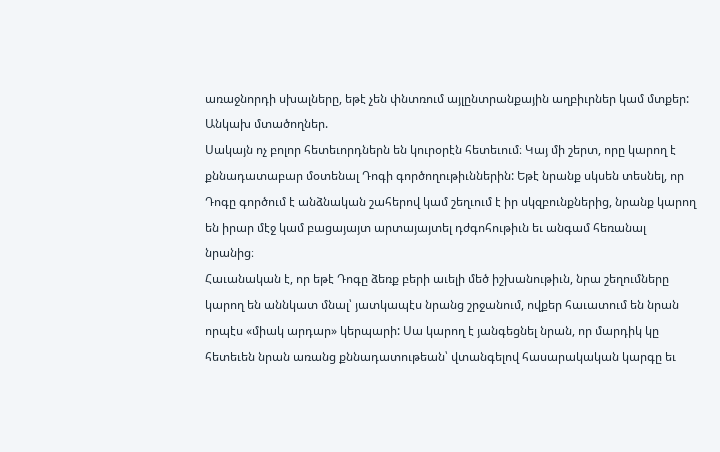առաջնորդի սխալները, եթէ չեն փնտռում այլընտրանքային աղբիւրներ կամ մտքեր:
Անկախ մտածողներ.
Սակայն ոչ բոլոր հետեւորդներն են կուրօրէն հետեւում։ Կայ մի շերտ, որը կարող է քննադատաբար մօտենալ Դոգի գործողութիւններին: Եթէ նրանք սկսեն տեսնել, որ Դոգը գործում է անձնական շահերով կամ շեղւում է իր սկզբունքներից, նրանք կարող են իրար մէջ կամ բացայայտ արտայայտել դժգոհութիւն եւ անգամ հեռանալ նրանից։
Հաւանական է, որ եթէ Դոգը ձեռք բերի աւելի մեծ իշխանութիւն, նրա շեղումները կարող են աննկատ մնալ՝ յատկապէս նրանց շրջանում, ովքեր հաւատում են նրան որպէս «միակ արդար» կերպարի: Սա կարող է յանգեցնել նրան, որ մարդիկ կը հետեւեն նրան առանց քննադատութեան՝ վտանգելով հասարակական կարգը եւ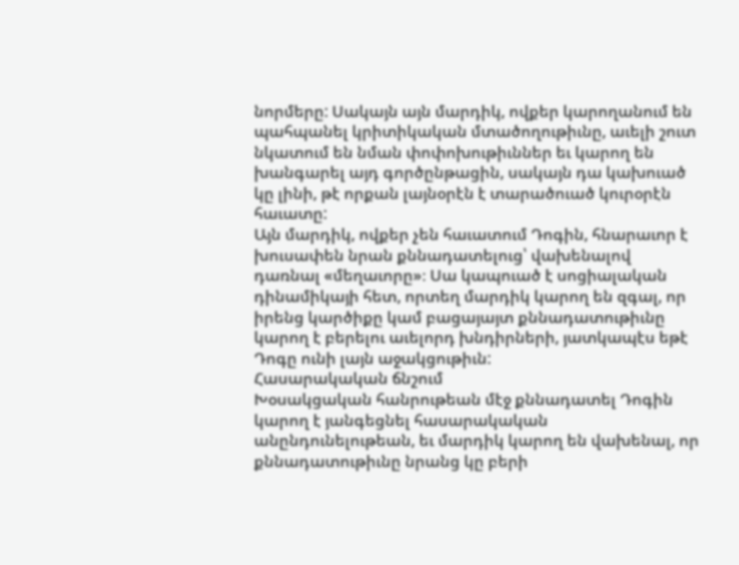նորմերը: Սակայն այն մարդիկ, ովքեր կարողանում են պահպանել կրիտիկական մտածողութիւնը, աւելի շուտ նկատում են նման փոփոխութիւններ եւ կարող են խանգարել այդ գործընթացին, սակայն դա կախուած կը լինի, թէ որքան լայնօրէն է տարածուած կուրօրէն հաւատը:
Այն մարդիկ, ովքեր չեն հաւատում Դոգին, հնարաւոր է խուսափեն նրան քննադատելուց՝ վախենալով դառնալ «մեղաւորը»։ Սա կապուած է սոցիալական դինամիկայի հետ, որտեղ մարդիկ կարող են զգալ, որ իրենց կարծիքը կամ բացայայտ քննադատութիւնը կարող է բերելու աւելորդ խնդիրների, յատկապէս եթէ Դոգը ունի լայն աջակցութիւն:
Հասարակական ճնշում
Խօսակցական հանրութեան մէջ քննադատել Դոգին կարող է յանգեցնել հասարակական անընդունելութեան, եւ մարդիկ կարող են վախենալ, որ քննադատութիւնը նրանց կը բերի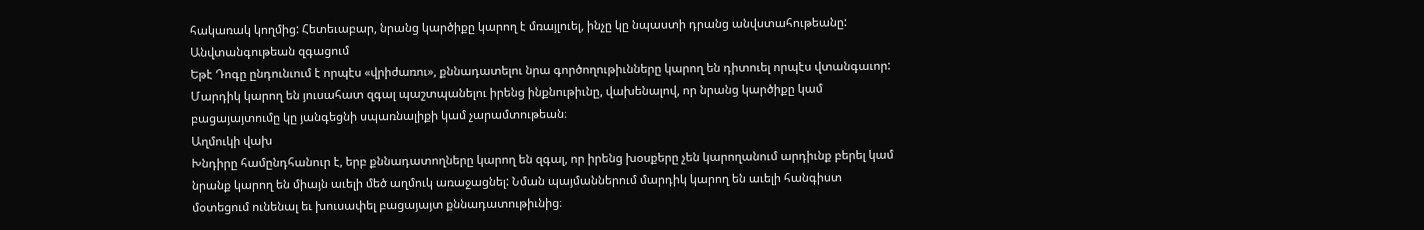հակառակ կողմից: Հետեւաբար, նրանց կարծիքը կարող է մռայլուել, ինչը կը նպաստի դրանց անվստահութեանը:
Անվտանգութեան զգացում
Եթէ Դոգը ընդունւում է որպէս «վրիժառու», քննադատելու նրա գործողութիւնները կարող են դիտուել որպէս վտանգաւոր: Մարդիկ կարող են յուսահատ զգալ պաշտպանելու իրենց ինքնութիւնը, վախենալով, որ նրանց կարծիքը կամ բացայայտումը կը յանգեցնի սպառնալիքի կամ չարամտութեան։
Աղմուկի վախ
Խնդիրը համընդհանուր է, երբ քննադատողները կարող են զգալ, որ իրենց խօսքերը չեն կարողանում արդիւնք բերել կամ նրանք կարող են միայն աւելի մեծ աղմուկ առաջացնել: Նման պայմաններում մարդիկ կարող են աւելի հանգիստ մօտեցում ունենալ եւ խուսափել բացայայտ քննադատութիւնից։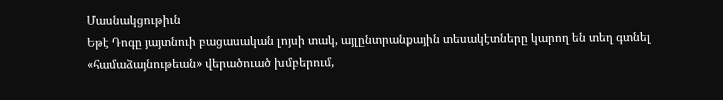Մասնակցութիւն
Եթէ Դոգը յայտնուի բացասական լոյսի տակ, այլընտրանքային տեսակէտները կարող են տեղ գտնել «համաձայնութեան» վերածուած խմբերում,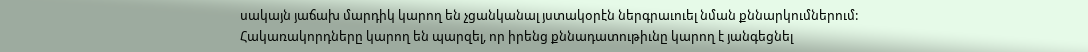սակայն յաճախ մարդիկ կարող են չցանկանալ յստակօրէն ներգրաւուել նման քննարկումներում:
Հակառակորդները կարող են պարզել, որ իրենց քննադատութիւնը կարող է յանգեցնել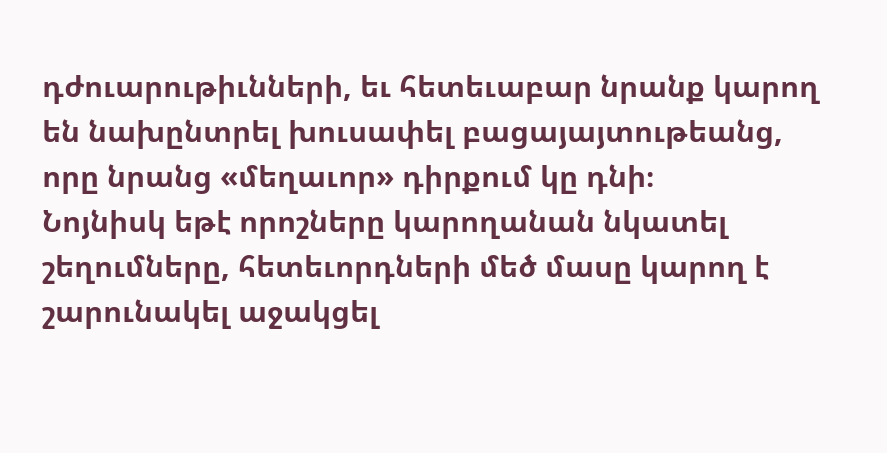դժուարութիւնների, եւ հետեւաբար նրանք կարող են նախընտրել խուսափել բացայայտութեանց, որը նրանց «մեղաւոր» դիրքում կը դնի։
Նոյնիսկ եթէ որոշները կարողանան նկատել շեղումները, հետեւորդների մեծ մասը կարող է շարունակել աջակցել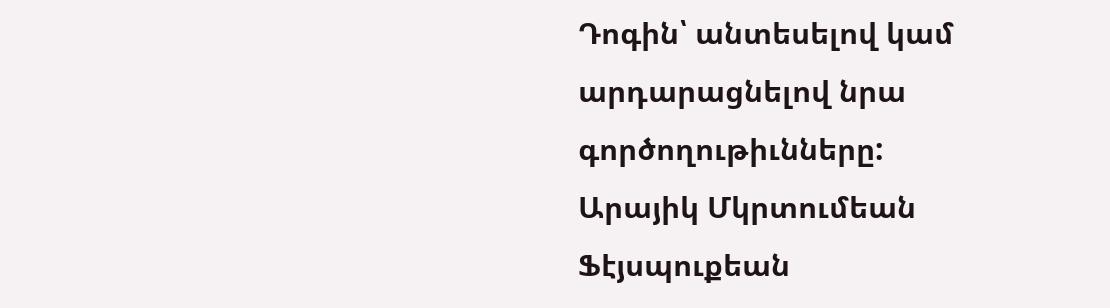Դոգին՝ անտեսելով կամ արդարացնելով նրա գործողութիւնները:
Արայիկ Մկրտումեան
Ֆէյսպուքեան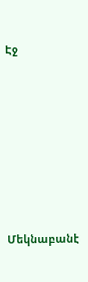Էջ







Մեկնաբանէ